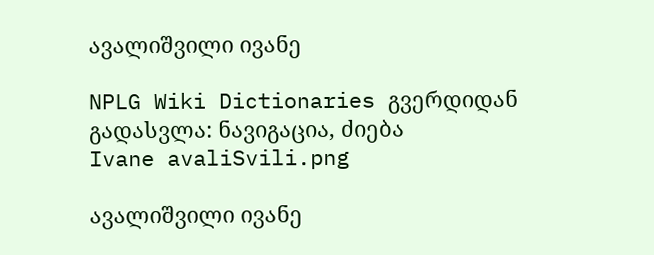ავალიშვილი ივანე

NPLG Wiki Dictionaries გვერდიდან
გადასვლა: ნავიგაცია, ძიება
Ivane avaliSvili.png

ავალიშვილი ივანე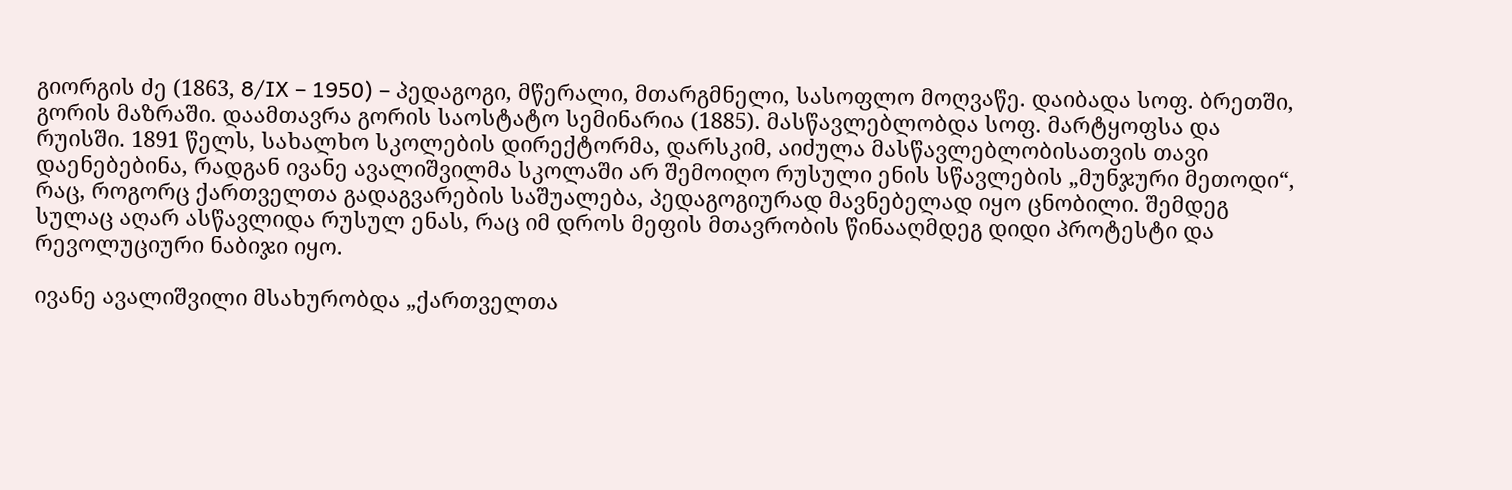გიორგის ძე (1863, 8/IX – 1950) – პედაგოგი, მწერალი, მთარგმნელი, სასოფლო მოღვაწე. დაიბადა სოფ. ბრეთში, გორის მაზრაში. დაამთავრა გორის საოსტატო სემინარია (1885). მასწავლებლობდა სოფ. მარტყოფსა და რუისში. 1891 წელს, სახალხო სკოლების დირექტორმა, დარსკიმ, აიძულა მასწავლებლობისათვის თავი დაენებებინა, რადგან ივანე ავალიშვილმა სკოლაში არ შემოიღო რუსული ენის სწავლების „მუნჯური მეთოდი“, რაც, როგორც ქართველთა გადაგვარების საშუალება, პედაგოგიურად მავნებელად იყო ცნობილი. შემდეგ სულაც აღარ ასწავლიდა რუსულ ენას, რაც იმ დროს მეფის მთავრობის წინააღმდეგ დიდი პროტესტი და რევოლუციური ნაბიჯი იყო.

ივანე ავალიშვილი მსახურობდა „ქართველთა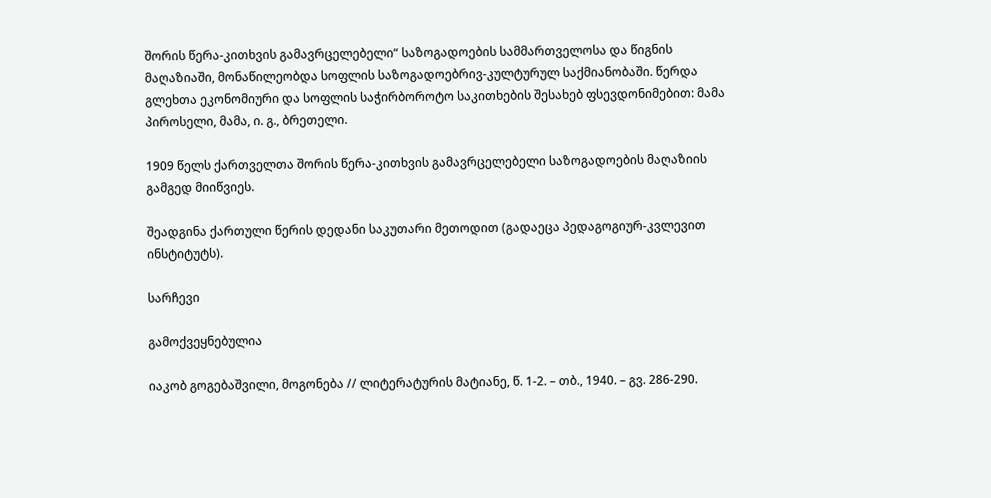შორის წერა-კითხვის გამავრცელებელი“ საზოგადოების სამმართველოსა და წიგნის მაღაზიაში, მონაწილეობდა სოფლის საზოგადოებრივ-კულტურულ საქმიანობაში. წერდა გლეხთა ეკონომიური და სოფლის საჭირბოროტო საკითხების შესახებ ფსევდონიმებით: მამა პიროსელი, მამა, ი. გ., ბრეთელი.

1909 წელს ქართველთა შორის წერა-კითხვის გამავრცელებელი საზოგადოების მაღაზიის გამგედ მიიწვიეს.

შეადგინა ქართული წერის დედანი საკუთარი მეთოდით (გადაეცა პედაგოგიურ-კვლევით ინსტიტუტს).

სარჩევი

გამოქვეყნებულია

იაკობ გოგებაშვილი, მოგონება // ლიტერატურის მატიანე, წ. 1-2. – თბ., 1940. – გვ. 286-290.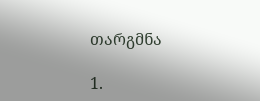თარგმნა

1.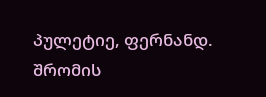პულეტიე, ფერნანდ. შრომის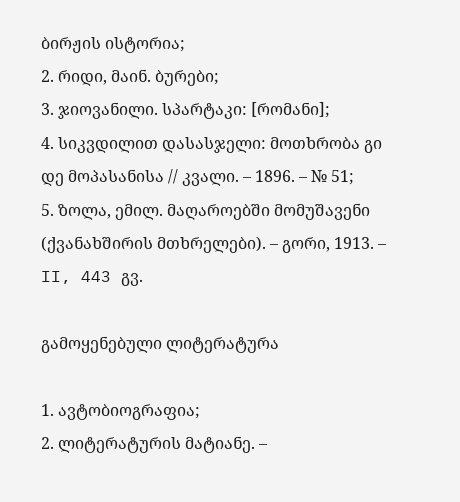ბირჟის ისტორია;
2. რიდი, მაინ. ბურები;
3. ჯიოვანილი. სპარტაკი: [რომანი];
4. სიკვდილით დასასჯელი: მოთხრობა გი დე მოპასანისა // კვალი. – 1896. – № 51;
5. ზოლა, ემილ. მაღაროებში მომუშავენი (ქვანახშირის მთხრელები). – გორი, 1913. – II, 443 გვ.

გამოყენებული ლიტერატურა

1. ავტობიოგრაფია;
2. ლიტერატურის მატიანე. –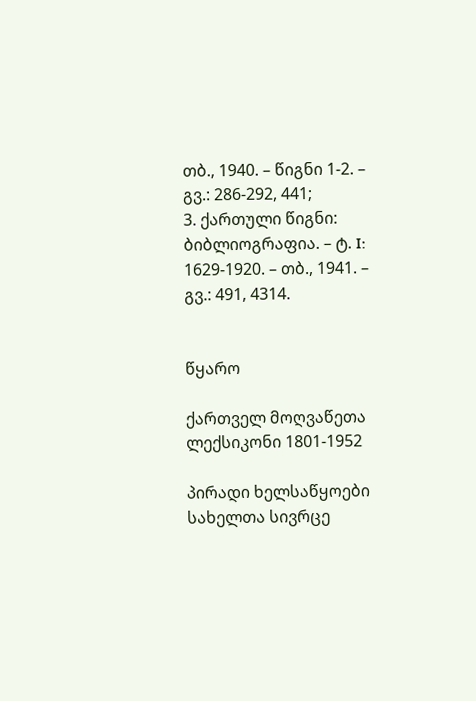თბ., 1940. – წიგნი 1-2. – გვ.: 286-292, 441;
3. ქართული წიგნი: ბიბლიოგრაფია. – ტ. I: 1629-1920. – თბ., 1941. – გვ.: 491, 4314.


წყარო

ქართველ მოღვაწეთა ლექსიკონი 1801-1952

პირადი ხელსაწყოები
სახელთა სივრცე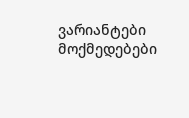ვარიანტები
მოქმედებები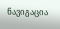ნავიგაცია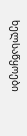ხელსაწყოები